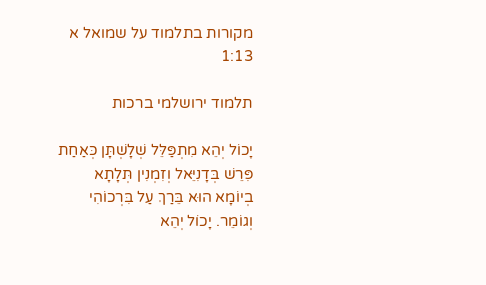מקורות בתלמוד על שמואל א 1:13

תלמוד ירושלמי ברכות

יָכוֹל יְהֵא מִתְפַּלֵּל שְׁלָשְׁתָּן כְּאַחַת פִּרֵשׁ בְּדָנִיֵּאל וְזִמְנִין תְּלָתָא בְיוֹמָא הוּא בֵּרַךְ עַל בִּרְכוֹהִי וְגוֹמֵר. יָכוֹל יְהֵא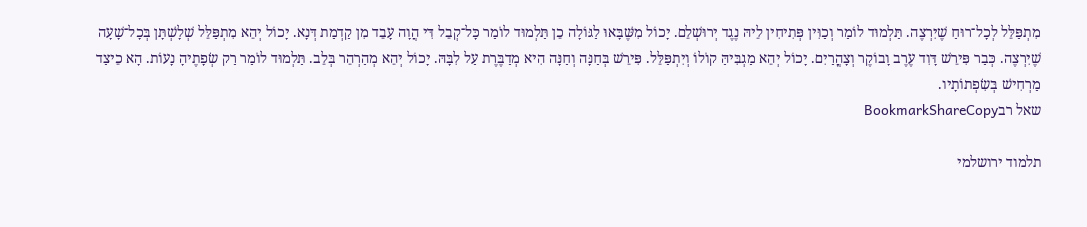מִתְפַּלֵּל לְכָל־רוּחַ שֶׁיִּרְצֶה. תַּלְמוּד לוֹמַר וְכַוִּין פְּתִיחִין לֵיהּ נֶגֶד יְרוּשְׁלֵם. יָכוֹל מִשֶּׁבָּאוּ לַגּוֹלָה כֵן תַּלְמוּד לוֹמַר כָּל־קְבֵל דִּי הֲוָה עָבֵד מִן קַדְמַת דְּנָא. יָכוֹל יְהֵא מִתְפַּלֵּל שְׁלָשְׁתָּן בְּכָל־שָׁעָה שֶׁיִּרְצֶה. כְּבַר פִּירֵשׁ דָּוִד עֶרֶב וָבוֹקֶר וְצָהֳרַיִם. יָכוֹל יְהֵא מַגְבִּיהַּ קוֹלוֹ וְיִתְפַּלֵּל. פִּירֵשׁ בְּחַנָּה וְחַנָּה הִיא מְדַבֶּרֶת עַל לִבָּהּ. יָכוֹל יְהֵא מְהַרְהֵר בְּלֵב. תַּלְמוּד לוֹמַר רַק שְׂפָתֶיהָ נָעוֹת. הָא כֵיצַד מַרְחִישׁ בְּשִׂפְתוֹתָיו.
שאל רבBookmarkShareCopy

תלמוד ירושלמי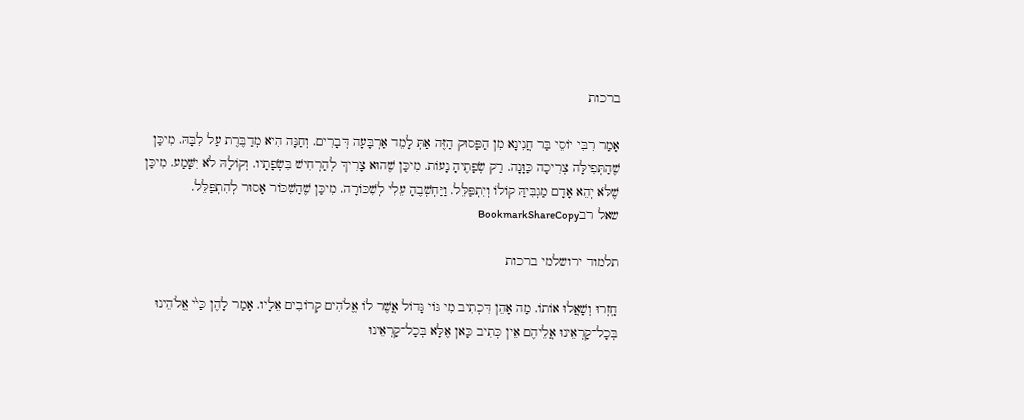ברכות

אָמַר רִבִּי יוֹסֵי בַּר חֲנִינָא מִן הַפָּסוּק הַזֶּה אַתְּ לָמֵד אַרְבָּעָה דְּבָרִים. וְחַנָּה הִיא מְדַבֶּרֶת עַל לִבָּהּ. מִיכַּן שֶׁהַתְּפִילָּה צְרִיכָה כַּוָּנָה. רַק שְׂפָתֶיהָ נָעוֹת. מִיכַּן שֶׁהוּא צָרִיךְ לְהַרְחִישׁ בִּשְׂפָתָיו. וְקוֹלָהּ לֹא יִשָּׁמַע. מִיכַּן שֶׁלֹּא יְהֵא אָדָם מַגְבִּיהַּ קוֹלוֹ וְיִתְפַּלֵּל. וַיַּחְשְׁבֶהָ עֵלִי לְשִׁכּוֹרָה. מִיכַּן שֶׁהַשִׁכּוֹר אָסוּר לְהִתְפַּלֵּל.
שאל רבBookmarkShareCopy

תלמוד ירושלמי ברכות

חָֽזְרוּ וְשָׁאֲלוּ אוֹתוֹ. מַה אָהֵן דִּכְתִיב מִי גּוֹי גָּדוֹל אֲשֶׁר לוֹ אֱלֹהִים קְרוֹבִים אֵלָיו. אָמַר לָהֶן כַּײ֨ אֱלֹהֵינוּ בְּכָל־קָרְאֵינוּ אֲלֵיהֶם אֵין כְּתִיב כָּאן אֶלָּא בְּכָל־קָרְאֵינוּ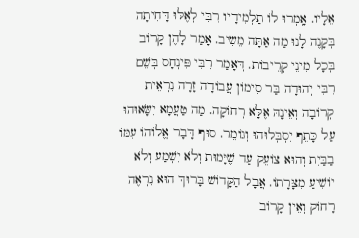אֵלָיו. אָֽמְרוּ לוֹ תַלְמִידָיו רִבִּי לְאֶלּוּ דָּחִיתָה בְּקָנֶה לָנוּ מַה אַתָּה מֵשִיב. אָמַר לָהֶן קָרוֹב בְּכָל מִינֵי קְרֵיבוֹת. דְּאָמַר רִבִּי פִּינְחָס בְּשֵׁם רִבִּי יְהוּדָה בַּר סִימוֹן עֲבוֹדָה זָרָה נִרְאֵית קְרוֹבָה וְאֵינָהּ אֶלָּא רְחוֹקָה. מַה טַעֲמָא יִשָּׂאוּהוּ עַל כָּתֵף יִסְבְּלוּהוּ וְגוֹמֵר. סוּף דָּבָר אֱלוֹהוֹ עִמּוֹ בַבַּיִת וְהוּא צוֹעֵק עַד שֶׁיָּמוּת וְלֹא יִשְׁמַע וְלֹא יוֹשִׁיעַ מִצָּרָתוֹ. אֲבָל הַקָּדוֹשׁ בָּרוּךְ הוּא נִרְאֶה רָחוֹק וְאֵין קָרוֹב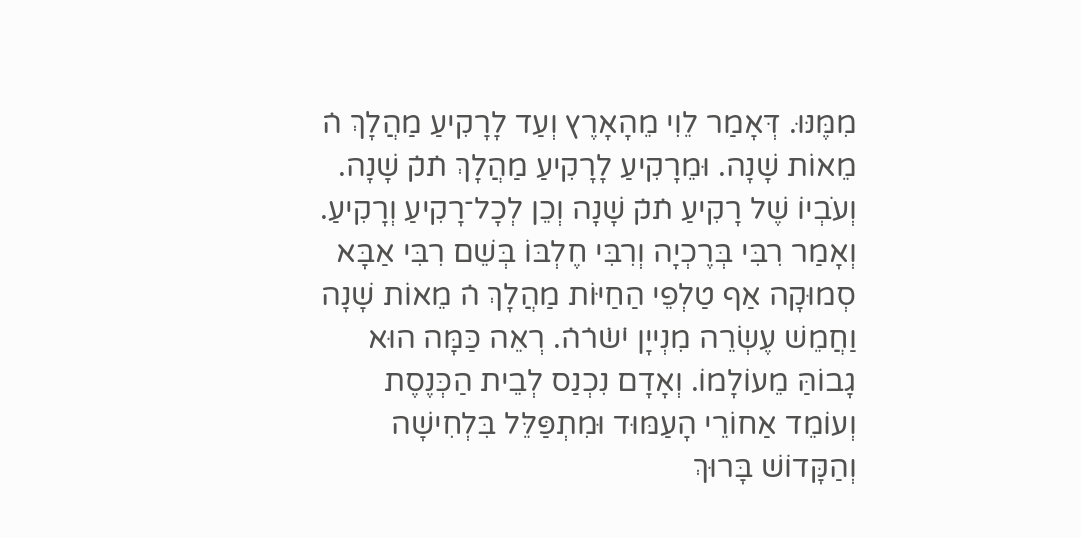מִמֶּנּוּ. דְּאָמַר לֵוִי מֵהָאָרֶץ וְעַד לָרָקִיעַ מַהֲלָךְ ה̇ מֵאוֹת שָׁנָה. וּמֵרָקִיעַ לָרָקִיעַ מַהֲלָךְ ת̇ק̇ שָׁנָה. וְעֹבְיוֹ שֶׁל רָקִיעַ ת̇ק̇ שָׁנָה וְכֵן לְכָל־רָקִיעַ וְרָקִיעַ. וְאָמַר רִבִּי בְּרֶכְיָה וְרִבִּי חֶלְבּוֹ בְּשֵׁם רִבִּי אַבָּא סְמוּקָה אַף טַלְפֵי הַחַיּוֹת מַהֲלָךְ ה̇ מֵאוֹת שָׁנָה וַחֲמֵשׁ עֶשְׂרֵה מִנְייָן י̇ש̇ר̇ה̇. רְאֵה כַּמָּה הוּא גָבוֹהַּ מֵעוֹלָמוֹ. וְאָדָם נִכְנַס לְבֵית הַכְּנֶסֶת וְעוֹמֵד אַחוֹרֵי הָעַמּוּד וּמִתְפַּלֵּל בִּלְחִישָׁה וְהַקָּדוֹשׁ בָּרוּךְ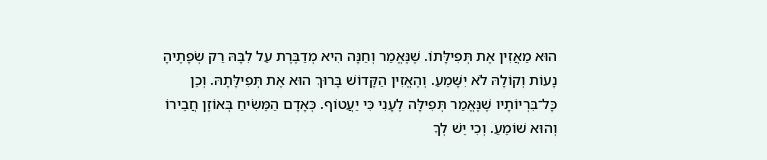הוּא מַאֲזִין אֶת תְּפִילָּתוֹ. שֶׁנֶּאֱמַר וְחַנָּה הִיא מְדַבֶּרֶת עַל לִבָּהּ רַק שְׂפָתֶיהָ נָעוֹת וְקוֹלָהּ לֹא יִשָּׁמֵעַ. וְהֶאֱזִין הַקָּדוֹשׁ בָּרוּךְ הוּא אֶת תְּפִילָּתָהּ. וְכֵן כָּל־בִּרְיוֹתָיו שֶׁנֶּאֱמַר תְּפִילָּה לֶעָנִי כִּי יַעֲטוֹף. כְּאָדָם הַמֵּשִׂיחַ בְּאוֹזֶן חֲבֵירוֹ וְהוּא שׁוֹמֵעַ. וְכִי יֵשׁ לְךָ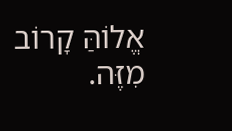אֱלוֹהַּ קָרוֹב מִזֶּה.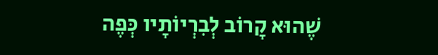שֶׁהוּא קָרוֹב לְבִרְיוֹתָיו כְּפֶה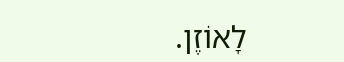לָאוֹזֶן.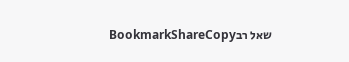שאל רבBookmarkShareCopy